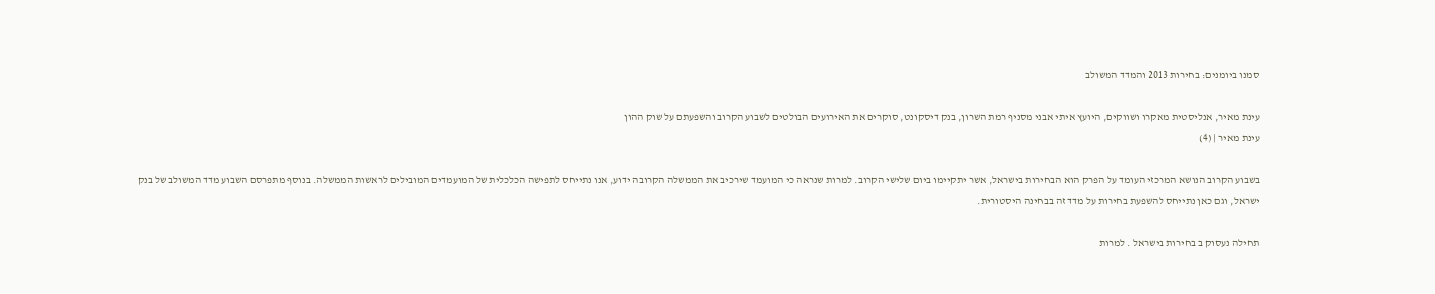סמנו ביומנים: בחירות 2013 והמדד המשולב

עינת מאיר, אנליסטית מאקרו ושווקים, היועץ איתי אבני מסניף רמת השרון, בנק דיסקונט, סוקרים את האירועים הבולטים לשבוע הקרוב והשפעתם על שוק ההון
עינת מאיר | (4)

בשבוע הקרוב הנושא המרכזי העומד על הפרק הוא הבחירות בישראל, אשר יתקיימו ביום שלישי הקרוב. למרות שנראה כי המועמד שירכיב את הממשלה הקרובה ידוע, אנו נתייחס לתפישה הכלכלית של המועמדים המובילים לראשות הממשלה. בנוסף מתפרסם השבוע מדד המשולב של בנק ישראל, וגם כאן נתייחס להשפעת בחירות על מדד זה בבחינה היסטורית.

תחילה נעסוק ב בחירות בישראל . למרות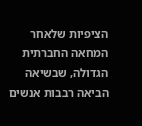הציפיות שלאחר המחאה החברתית הגדולה, שבשיאה הביאה רבבות אנשים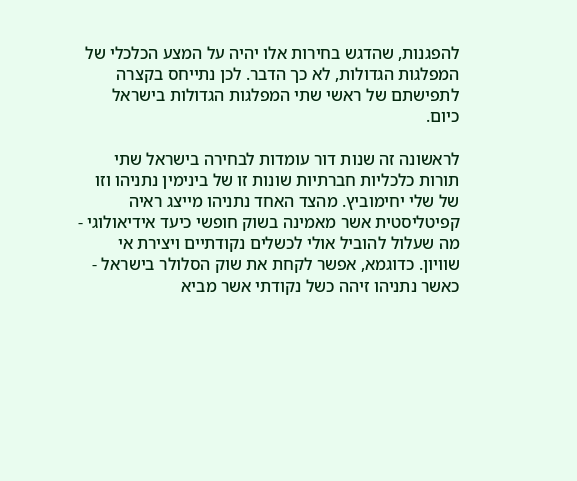להפגנות, שהדגש בחירות אלו יהיה על המצע הכלכלי של המפלגות הגדולות, לא כך הדבר. לכן נתייחס בקצרה לתפישתם של ראשי שתי המפלגות הגדולות בישראל כיום.

לראשונה זה שנות דור עומדות לבחירה בישראל שתי תורות כלכליות חברתיות שונות זו של בינימין נתניהו וזו של שלי יחימוביץ. מהצד האחד נתניהו מייצג ראיה קפיטליסטית אשר מאמינה בשוק חופשי כיעד אידיאולוגי - מה שעלול להוביל אולי לכשלים נקודתיים ויצירת אי שוויון. כדוגמא, אפשר לקחת את שוק הסלולר בישראל - כאשר נתניהו זיהה כשל נקודתי אשר מביא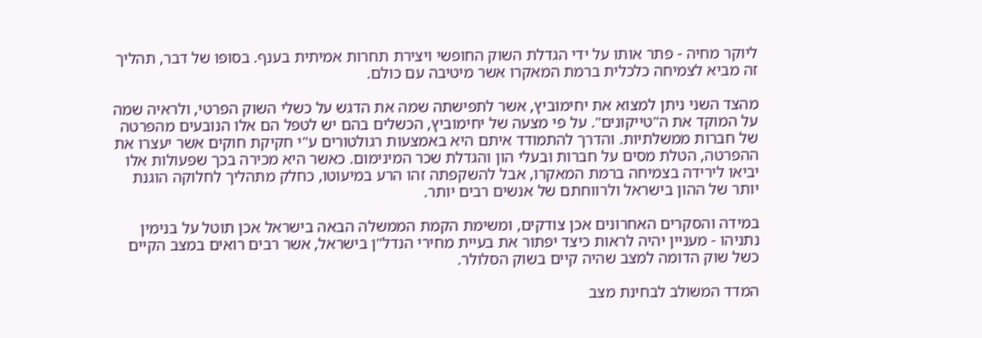ליוקר מחיה - פתר אותו על ידי הגדלת השוק החופשי ויצירת תחרות אמיתית בענף. בסופו של דבר, תהליך זה מביא לצמיחה כלכלית ברמת המאקרו אשר מיטיבה עם כולם.

מהצד השני ניתן למצוא את יחימוביץ, אשר לתפישתה שמה את הדגש על כשלי השוק הפרטי, ולראיה שמה על המוקד את ה"טייקונים". על פי מצעה של יחימוביץ, הכשלים בהם יש לטפל הם אלו הנובעים מהפרטה של חברות ממשלתיות. והדרך להתמודד איתם היא באמצעות רגולטורים ע"י חקיקת חוקים אשר יעצרו את ההפרטה, הטלת מסים על חברות ובעלי הון והגדלת שכר המינימום. כאשר היא מכירה בכך שפעולות אלו יביאו לירידה בצמיחה ברמת המאקרו, אבל להשקפתה זהו הרע במיעוטו, כחלק מתהליך לחלוקה הוגנת יותר של ההון בישראל ולרווחתם של אנשים רבים יותר.

במידה והסקרים האחרונים אכן צודקים, ומשימת הקמת הממשלה הבאה בישראל אכן תוטל על בנימין נתניהו - מעניין יהיה לראות כיצד יפתור את בעיית מחירי הנדל"ן בישראל, אשר רבים רואים במצב הקיים כשל שוק הדומה למצב שהיה קיים בשוק הסלולר.

המדד המשולב לבחינת מצב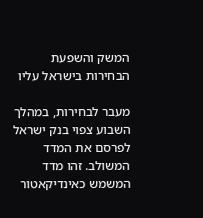המשק והשפעת הבחירות בישראל עליו

מעבר לבחירות, במהלך השבוע צפוי בנק ישראל לפרסם את המדד המשולב. זהו מדד המשמש כאינדיקאטור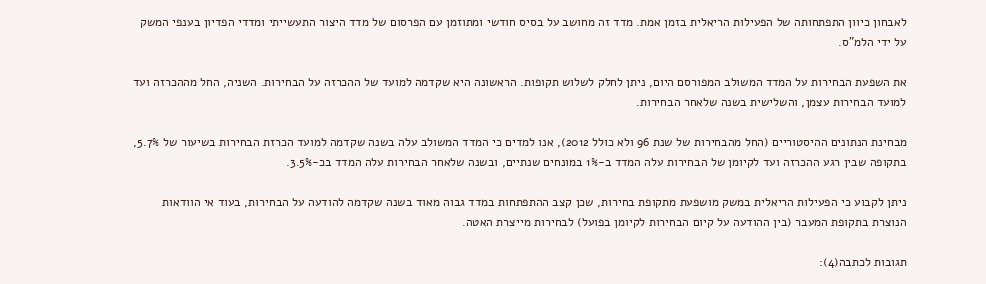לאבחון כיוון התפתחותה של הפעילות הריאלית בזמן אמת. מדד זה מחושב על בסיס חודשי ומתוזמן עם הפרסום של מדד היצור התעשייתי ומדדי הפדיון בענפי המשק על ידי הלמ"ס.

את השפעת הבחירות על המדד המשולב המפורסם היום, ניתן לחלק לשלוש תקופות. הראשונה היא שקדמה למועד של ההכרזה על הבחירות. השניה, החל מההכרזה ועד למועד הבחירות עצמן, והשלישית בשנה שלאחר הבחירות.

מבחינת הנתונים ההיסטוריים (החל מהבחירות של שנת 96 ולא כולל 2012), אנו למדים כי המדד המשולב עלה בשנה שקדמה למועד הכרזת הבחירות בשיעור של 5.7%, בתקופה שבין רגע ההכרזה ועד לקיומן של הבחירות עלה המדד ב-1% במונחים שנתיים, ובשנה שלאחר הבחירות עלה המדד בכ-3.5%.

ניתן לקבוע כי הפעילות הריאלית במשק מושפעת מתקופת בחירות, שכן קצב ההתפתחות במדד גבוה מאוד בשנה שקדמה להודעה על הבחירות, בעוד אי הוודאות הנוצרת בתקופת המעבר (בין ההודעה על קיום הבחירות לקיומן בפועל) לבחירות מייצרת האטה.

תגובות לכתבה(4):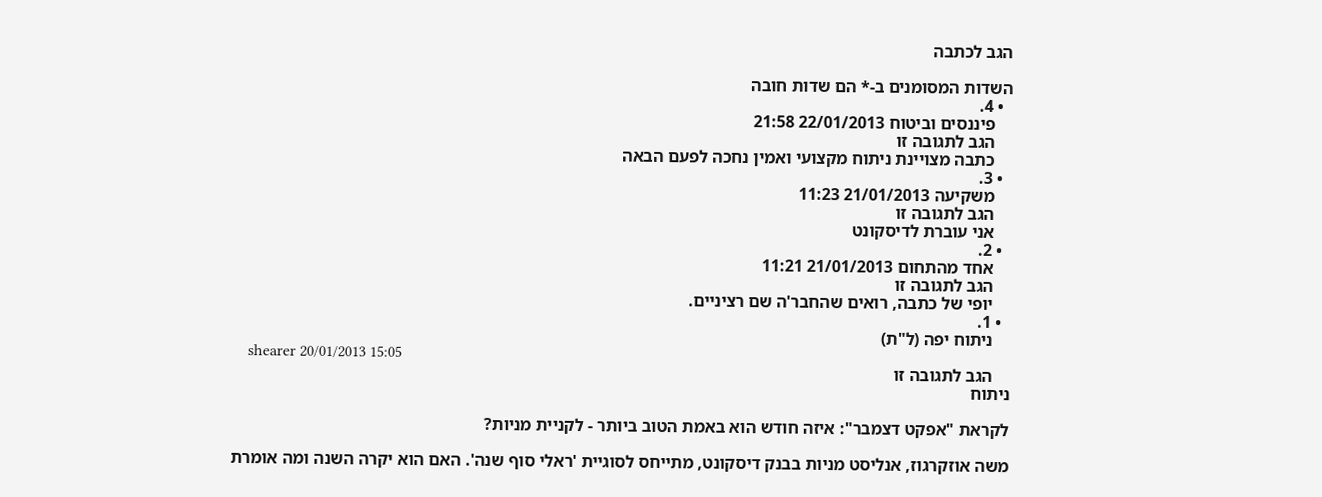הגב לכתבה

השדות המסומנים ב-* הם שדות חובה
  • 4.
    פיננסים וביטוח 22/01/2013 21:58
    הגב לתגובה זו
    כתבה מצויינת ניתוח מקצועי ואמין נחכה לפעם הבאה
  • 3.
    משקיעה 21/01/2013 11:23
    הגב לתגובה זו
    אני עוברת לדיסקונט
  • 2.
    אחד מהתחום 21/01/2013 11:21
    הגב לתגובה זו
    יופי של כתבה, רואים שהחבר'ה שם רציניים.
  • 1.
    ניתוח יפה (ל"ת)
    shearer 20/01/2013 15:05
    הגב לתגובה זו
ניתוח

לקראת "אפקט דצמבר": איזה חודש הוא באמת הטוב ביותר - לקניית מניות?

משה אוזקרגוז, אנליסט מניות בבנק דיסקונט, מתייחס לסוגיית 'ראלי סוף שנה'. האם הוא יקרה השנה ומה אומרת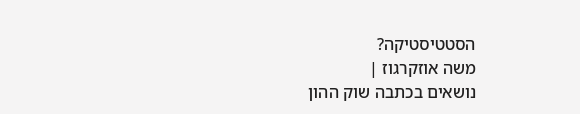הסטטיסטיקה?
משה אוזקרגוז |
נושאים בכתבה שוק ההון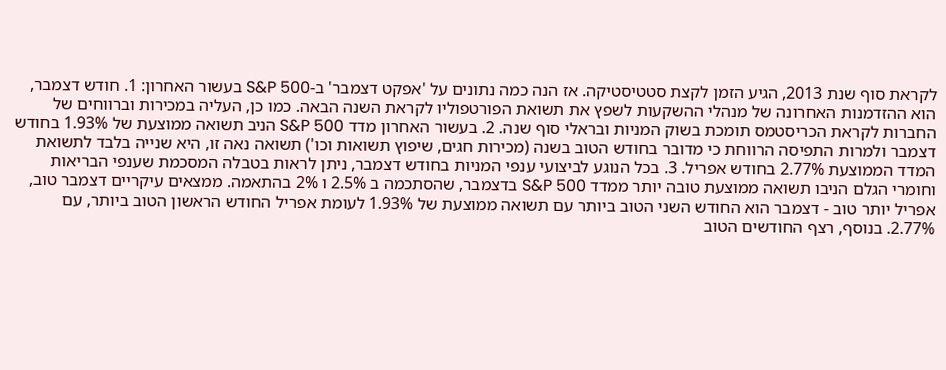לקראת סוף שנת 2013, הגיע הזמן לקצת סטטיסטיקה. אז הנה כמה נתונים על 'אפקט דצמבר' ב-S&P 500 בעשור האחרון: 1. חודש דצמבר, הוא ההזדמנות האחרונה של מנהלי ההשקעות לשפץ את תשואת הפורטפוליו לקראת השנה הבאה. כמו כן, העליה במכירות וברווחים של החברות לקראת הכריסטמס תומכת בשוק המניות ובראלי סוף שנה. 2. בעשור האחרון מדד S&P 500 הניב תשואה ממוצעת של 1.93% בחודש דצמבר ולמרות התפיסה הרווחת כי מדובר בחודש הטוב בשנה (מכירות חגים, שיפוץ תשואות וכו') תשואה נאה זו, היא שנייה בלבד לתשואת המדד הממוצעת 2.77% בחודש אפריל. 3. בכל הנוגע לביצועי ענפי המניות בחודש דצמבר, ניתן לראות בטבלה המסכמת שענפי הבריאות וחומרי הגלם הניבו תשואה ממוצעת טובה יותר ממדד S&P 500 בדצמבר, שהסתכמה ב 2.5% ו 2% בהתאמה. ממצאים עיקריים דצמבר טוב, אפריל יותר טוב - דצמבר הוא החודש השני הטוב ביותר עם תשואה ממוצעת של 1.93% לעומת אפריל החודש הראשון הטוב ביותר, עם 2.77%. בנוסף, רצף החודשים הטוב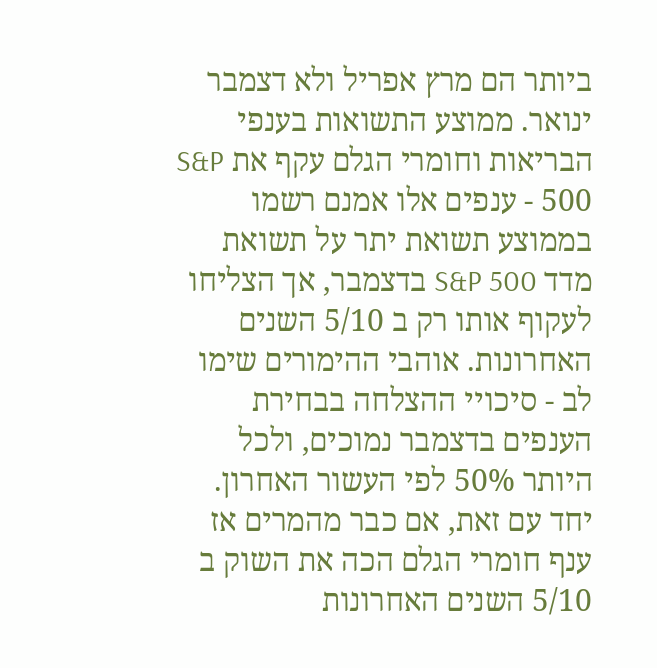ביותר הם מרץ אפריל ולא דצמבר ינואר. ממוצע התשואות בענפי הבריאות וחומרי הגלם עקף את S&P 500 - ענפים אלו אמנם רשמו בממוצע תשואת יתר על תשואת מדד S&P 500 בדצמבר, אך הצליחו לעקוף אותו רק ב 5/10 השנים האחרונות. אוהבי ההימורים שימו לב - סיכויי ההצלחה בבחירת הענפים בדצמבר נמוכים, ולכל היותר 50% לפי העשור האחרון. יחד עם זאת, אם כבר מהמרים אז ענף חומרי הגלם הכה את השוק ב 5/10 השנים האחרונות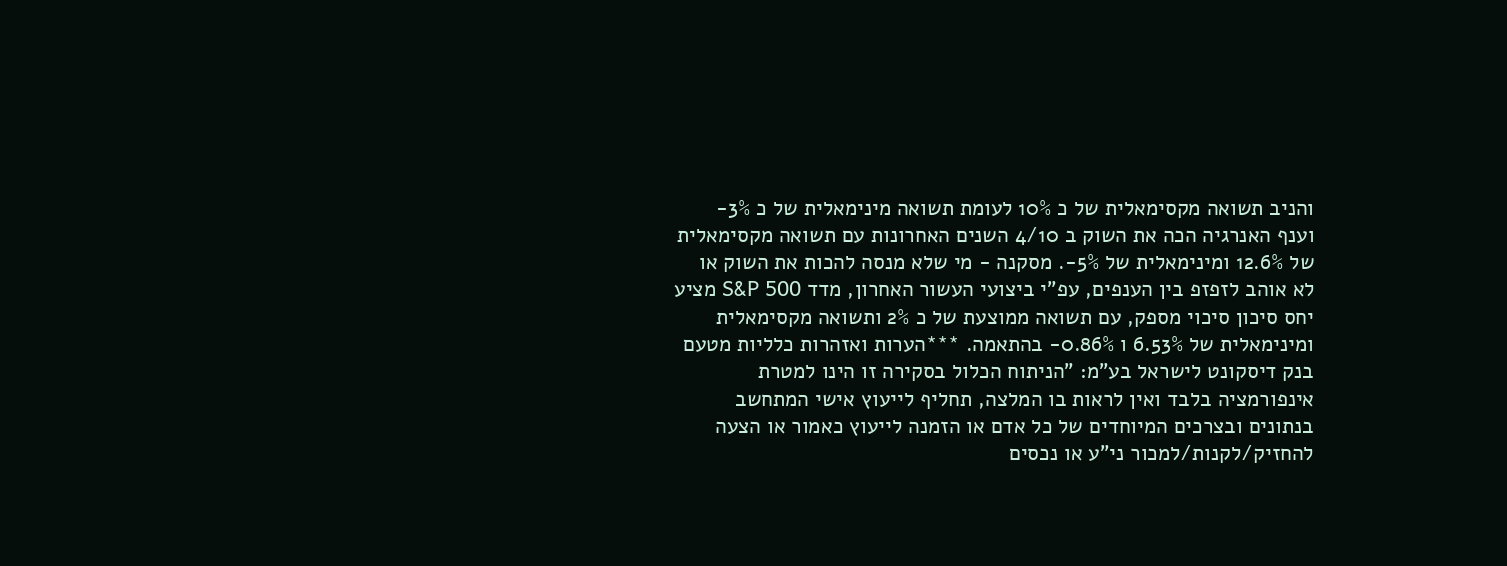והניב תשואה מקסימאלית של כ 10% לעומת תשואה מינימאלית של כ 3%- וענף האנרגיה הכה את השוק ב 4/10 השנים האחרונות עם תשואה מקסימאלית של 12.6% ומינימאלית של 5%-. מסקנה - מי שלא מנסה להכות את השוק או לא אוהב לזפזפ בין הענפים, עפ"י ביצועי העשור האחרון, מדד S&P 500 מציע יחס סיכון סיכוי מספק, עם תשואה ממוצעת של כ 2% ותשואה מקסימאלית ומינימאלית של 6.53% ו 0.86%- בהתאמה. ***הערות ואזהרות כלליות מטעם בנק דיסקונט לישראל בע"מ: "הניתוח הכלול בסקירה זו הינו למטרת אינפורמציה בלבד ואין לראות בו המלצה, תחליף לייעוץ אישי המתחשב בנתונים ובצרכים המיוחדים של כל אדם או הזמנה לייעוץ כאמור או הצעה להחזיק/לקנות/למכור ני"ע או נכסים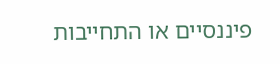פיננסיים או התחייבות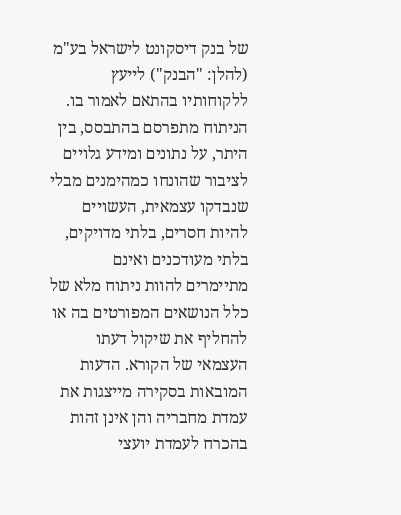של בנק דיסקונט לישראל בע"מ (להלן: "הבנק") לייעץ ללקוחותיו בהתאם לאמור בו. הניתוח מתפרסם בהתבסס, בין היתר, על נתונים ומידע גלויים לציבור שהונחו כמהימנים מבלי שנבדקו עצמאית, העשויים להיות חסרים, בלתי מדויקים, בלתי מעודכנים ואינם מתיימרים להוות ניתוח מלא של כלל הנושאים המפורטים בה או להחליף את שיקול דעתו העצמאי של הקורא. הדעות המובאות בסקירה מייצגות את עמדת מחבריה והן אינן זהות בהכרח לעמדת יועצי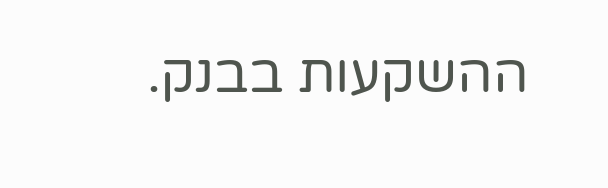ההשקעות בבנק.